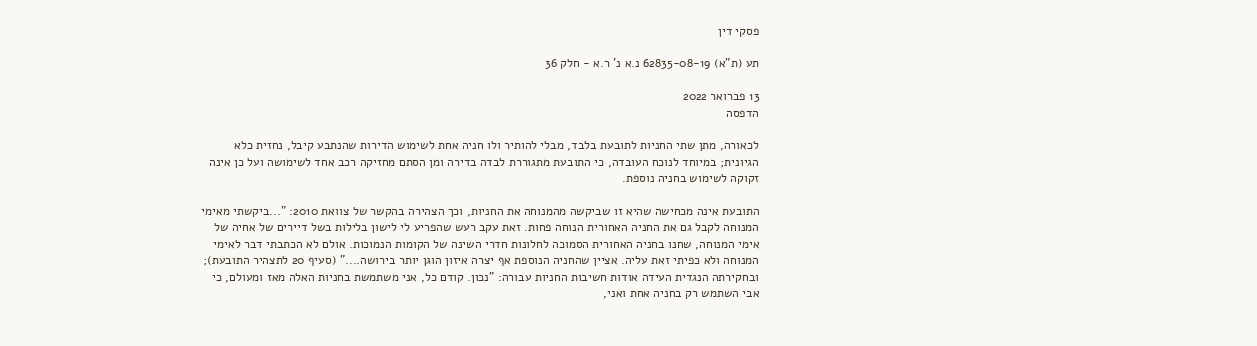פסקי דין

תע (ת"א) 62835-08-19 נ.א נ' ר.א - חלק 36

13 פברואר 2022
הדפסה

לכאורה, מתן שתי החניות לתובעת בלבד, מבלי להותיר ולו חניה אחת לשימוש הדירות שהנתבע קיבל, נחזית כלא הגיונית; במיוחד לנוכח העובדה, כי התובעת מתגוררת לבדה בדירה ומן הסתם מחזיקה רכב אחד לשימושה ועל כן אינה זקוקה לשימוש בחניה נוספת.

התובעת אינה מכחישה שהיא זו שביקשה מהמנוחה את החניות, וכך הצהירה בהקשר של צוואת 2010: "...ביקשתי מאימי המנוחה לקבל גם את החניה האחורית הנוחה פחות. זאת עקב רעש שהפריע לי לישון בלילות בשל דיירים של אחיה של אימי המנוחה, שחנו בחניה האחורית הסמוכה לחלונות חדרי השינה של הקומות הנמוכות. אולם לא הכתבתי דבר לאימי המנוחה ולא כפיתי זאת עליה. אציין שהחניה הנוספת אף יצרה איזון הוגן יותר בירושה...." (סעיף 20 לתצהיר התובעת); ובחקירתה הנגדית העידה אודות חשיבות החניות עבורה: "נכון. קודם כל, אני משתמשת בחניות האלה מאז ומעולם, כי אבי השתמש רק בחניה אחת ואני,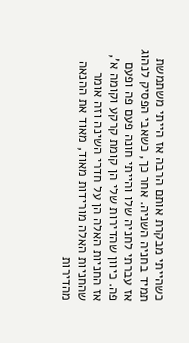כשהייתי מבקרת אותם הרבה אז הייתי משתמשת תמיד בחניה השניה. אחר כך, כשאבי הפסיק לנהוג אז עברתי לחניה שלו והייתי חונה פעם פה ופעם פה. כיוון שהדירות שלי הן קומת קרקע וקומה א', אז החניות האלה הן על חדרי השינה וזה אומר שהחניות האלה מורידות מאוד, מאוד את ההנאה מהדירות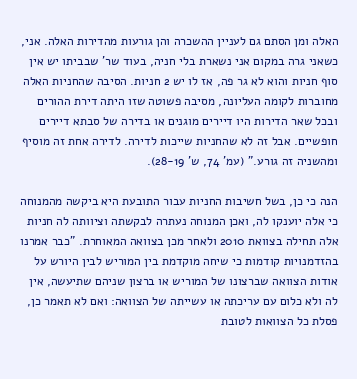האלה ומן הסתם גם לעניין ההשכרה והן גורעות מהדירות האלה. אני, כשאני גרה במקום אני נשארת בלי חניה, בעוד שר' שבביתו יש אין סוף חניות והוא לא גר פה, אז לו יש 2 חניות. הסיבה שהחניות האלה מחוברות לקומה העליונה, מסיבה פשוטה שזו היתה דירת ההורים ובכל שאר הדירות היו דיירים מוגנים או בדירה של סבתא דיירים חופשיים. אבל זה לא שהחניות שייכות לדירה. לדירה אחת זה מוסיף ומהשניה זה גורע." (עמ' 74, ש' 28-19).

הנה כי כן, בשל חשיבות החניות עבור התובעת היא ביקשה מהמנוחה כי אלה יוענקו לה, ואכן המנוחה נעתרה לבקשתה וציוותה לה חניות אלה תחילה בצוואת 2010 ולאחר מכן בצוואה המאוחרת. "כבר אמרנו בהזדמנויות קודמות כי שיחה מוקדמת בין המוריש לבין היורש על אודות הצוואה שברצונו של המוריש או ברצון שניהם שתיעשה, אין לה ולא כלום עם עריכתה או עשייתה של הצוואה: ואם לא תאמר כן, פסלת כל הצוואות לטובת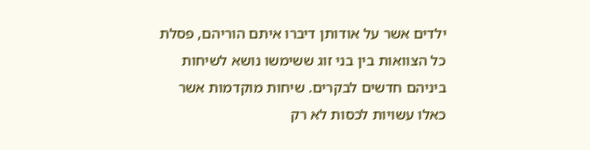ילדים אשר על אודותן דיברו איתם הוריהם, פסלת כל הצוואות בין בני זוג ששימשו נושא לשיחות ביניהם חדשים לבקרים. שיחות מוקדמות אשר כאלו עשויות לכסות לא רק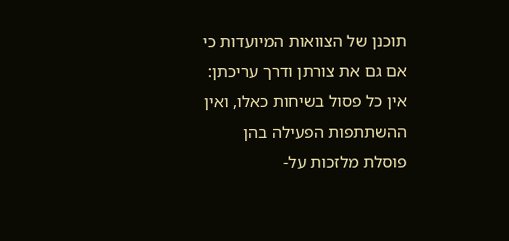תוכנן של הצוואות המיועדות כי אם גם את צורתן ודרך עריכתן: אין כל פסול בשיחות כאלו, ואין ההשתתפות הפעילה בהן פוסלת מלזכות על-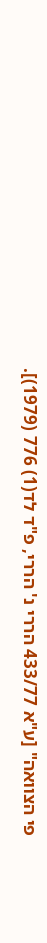פי הצוואה" [ע"א 433/77 הררי נ' הררי, פ"ד לד(1) 776 (1979)].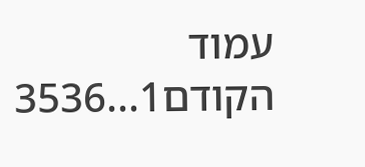עמוד הקודם1...3536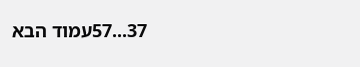37...57עמוד הבא